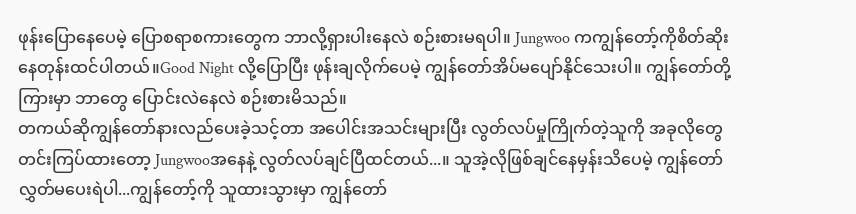ဖုန်းပြောနေပေမဲ့ ပြောစရာစကားတွေက ဘာလို့ရှားပါးနေလဲ စဉ်းစားမရပါ။ Jungwoo ကကျွန်တော့်ကိုစိတ်ဆိုးနေတုန်းထင်ပါတယ်။Good Night လို့ပြောပြီး ဖုန်းချလိုက်ပေမဲ့ ကျွန်တော်အိပ်မပျော်နိုင်သေးပါ။ ကျွန်တော်တို့ကြားမှာ ဘာတွေ ပြောင်းလဲနေလဲ စဉ်းစားမိသည်။
တကယ်ဆိုကျွန်တော်နားလည်ပေးခဲ့သင့်တာ အပေါင်းအသင်းများပြီး လွတ်လပ်မှုကြိုက်တဲ့သူကို အခုလိုတွေ တင်းကြပ်ထားတော့ Jungwooအနေနဲ့ လွတ်လပ်ချင်ပြီထင်တယ်...။ သူအဲ့လိုဖြစ်ချင်နေမှန်းသိပေမဲ့ ကျွန်တော်လွှတ်မပေးရဲပါ...ကျွန်တော့်ကို သူထားသွားမှာ ကျွန်တော်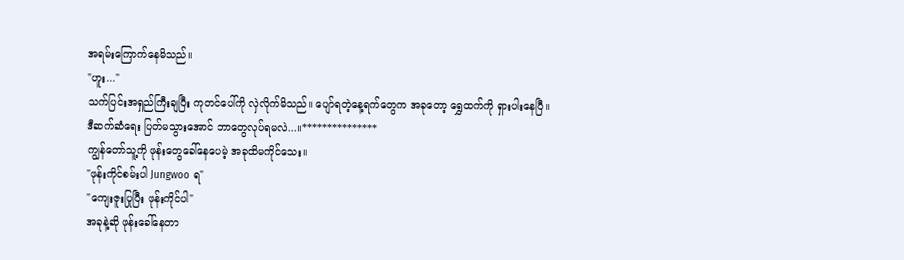အရမ်းကြောက်နေမိသည်။
"ဟူး..."
သက်ပြင်းအရှည်ကြီးချပြီး ကုတင်ပေါ်ကို လှဲလိုက်မိသည်။ ပျော်ရတဲ့နေ့ရက်တွေက အခုတော့ ရွှေထက်ကို ရှားပါးနေပြီ။
ဒီဆက်ဆံရေး ပြတ်မသွားအောင် ဘာတွေလုပ်ရမလဲ...။***************
ကျွန်တော်သူ့ကို ဖုန်းတွေခေါ်နေပေမဲ့ အခုထိမကိုင်သေး။
"ဖုန်းကိုင်စမ်းပါ Jungwoo ရ"
"ကျေးဇူးပြုပြီး ဖုန်းကိုင်ပါ"
အခုနဲ့ဆို ဖုန်းခေါ်နေတာ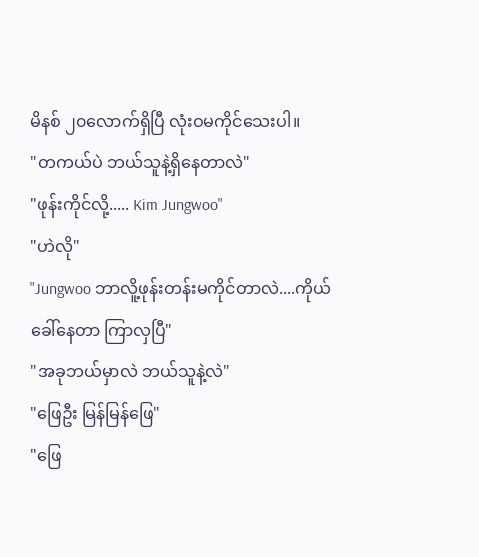မိနစ် ၂၀လောက်ရှိပြီ လုံးဝမကိုင်သေးပါ။
"တကယ်ပဲ ဘယ်သူနဲ့ရှိနေတာလဲ"
"ဖုန်းကိုင်လို့..... Kim Jungwoo"
"ဟဲလို"
"Jungwoo ဘာလိူ့ဖုန်းတန်းမကိုင်တာလဲ....ကိုယ်ခေါ်နေတာ ကြာလှပြီ"
"အခုဘယ်မှာလဲ ဘယ်သူနဲ့လဲ"
"ဖြေဦး မြန်မြန်ဖြေ"
"ဖြေ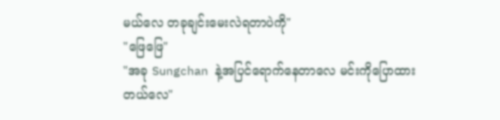မယ်လေ တခုချင်းမေးလဲရတာပဲကို"
"ဖြေဖြေ"
"အခု Sungchan နဲ့အပြင်ရောက်နေတာလေ မင်းကိုပြောထားတယ်လေ"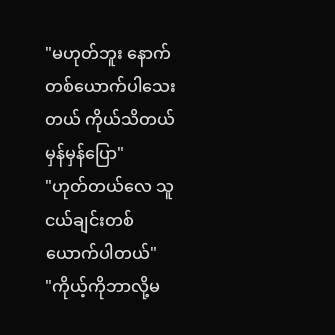"မဟုတ်ဘူး နောက်တစ်ယောက်ပါသေးတယ် ကိုယ်သိတယ် မှန်မှန်ပြော"
"ဟုတ်တယ်လေ သူငယ်ချင်းတစ်ယောက်ပါတယ်"
"ကိုယ့်ကိုဘာလို့မ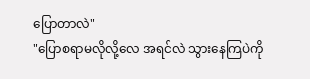ပြောတာလဲ"
"ပြောစရာမလိုလို့လေ အရင်လဲ သွားနေကြပဲကို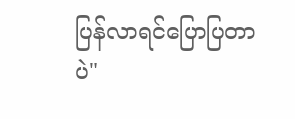ပြန်လာရင်ပြောပြတာပဲ"